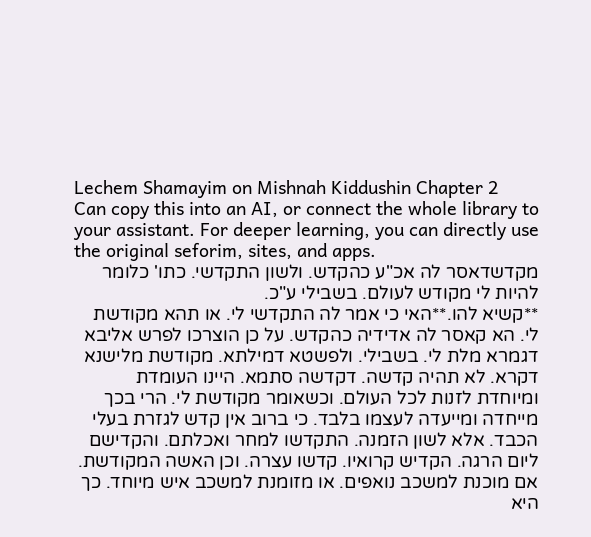Lechem Shamayim on Mishnah Kiddushin Chapter 2
Can copy this into an AI, or connect the whole library to your assistant. For deeper learning, you can directly use the original seforim, sites, and apps.
מקדשדאסר לה אכ"ע כהקדש. ולשון התקדשי. כתו' כלומר להיות לי מקודש לעולם. בשבילי ע"כ.
**קשיא להו.**האי כי אמר לה התקדשי לי. או תהא מקודשת לי. הא קאסר לה אדידיה כהקדש. על כן הוצרכו לפרש אליבא דגמרא מלת לי. בשבילי. ולפשטא דמילתא. מקודשת מלישנא דקרא. לא תהיה קדשה. דקדשה סתמא. היינו העומדת ומיוחדת לזנות לכל העולם. וכשאומר מקודשת לי. הרי בכך מייחדה ומייעדה לעצמו בלבד. כי ברוב אין קדש לגזרת בעלי הכבד. אלא לשון הזמנה. התקדשו למחר ואכלתם. והקדישם ליום הרגה. הקדיש קרואיו. קדשו עצרה. וכן האשה המקודשת. אם מוכנת למשכב נואפים. או מזומנת למשכב איש מיוחד. כך היא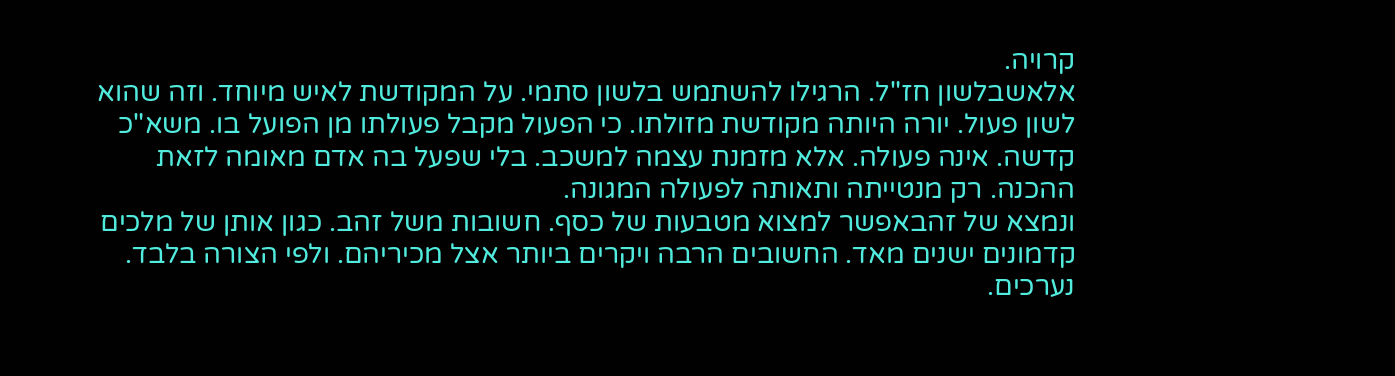קרויה.
אלאשבלשון חז"ל. הרגילו להשתמש בלשון סתמי. על המקודשת לאיש מיוחד. וזה שהוא לשון פעול. יורה היותה מקודשת מזולתו. כי הפעול מקבל פעולתו מן הפועל בו. משא"כ קדשה. אינה פעולה. אלא מזמנת עצמה למשכב. בלי שפעל בה אדם מאומה לזאת ההכנה. רק מנטייתה ותאותה לפעולה המגונה.
ונמצא של זהבאפשר למצוא מטבעות של כסף. חשובות משל זהב. כגון אותן של מלכים קדמונים ישנים מאד. החשובים הרבה ויקרים ביותר אצל מכיריהם. ולפי הצורה בלבד. נערכים.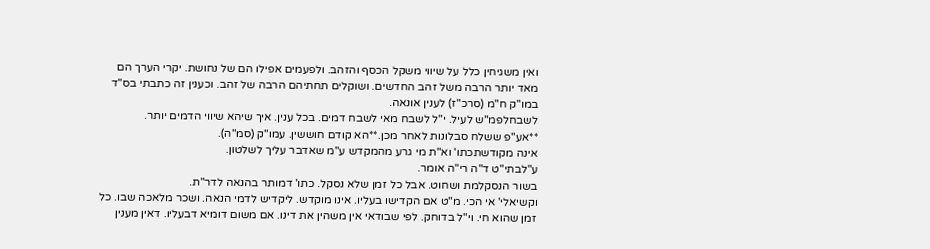ואין משגיחין כלל על שיווי משקל הכסף והזהב. ולפעמים אפילו הם של נחושת. יקרי הערך הם מאד יותר הרבה משל זהב החדשים. ושוקלים תחתיהם הרבה של זהב. וכענין זה כתבתי בס"ד במו"ק ח"מ (סרכ"ז) לענין אונאה.
לשבחלפמ"ש לעיל. י"ל לשבח מאי לשבח דמים. בכל ענין. איך שיהא שיווי הדמים יותר.
**אע"פ ששלח סבלונות לאחר מכן.**הא קודם חוששין. עמו"ק (סמ"ה).
אינה מקודשתכתו' וא"ת מי גרע מהמקדש ע"מ שאדבר עליך לשלטון.
ע"לבתי"ט ד"ה רי"ה אומר.
בשור הנסקלמת ושחוט. אבל כל זמן שלא נסקל. כתו' דמותר בהנאה לדר"ת.
וקשיאלי' אי הכי. מ"ט אם הקדישו בעליו. אינו מוקדש. ליקדיש לדמי הנאה. ושכר מלאכה שבו. כל זמן שהוא חי. וי"ל בדוחק. לפי שבודאי אין משהין את דינו. אם משום דומיא דבעליו. דאין מענין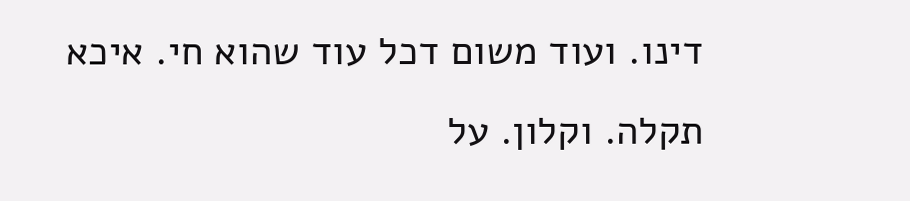דינו. ועוד משום דכל עוד שהוא חי. איכא תקלה. וקלון. על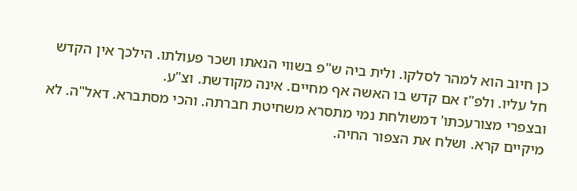כן חיוב הוא למהר לסלקו. ולית ביה ש"פ בשווי הנאתו ושכר פעולתו. הילכך אין הקדש חל עליו. ולפ"ז אם קדש בו האשה אף מחיים. אינה מקודשת. וצ"ע.
ובצפרי מצורעכתו' דמשולחת נמי מתסרא משחיטת חברתה. והכי מסתברא. דאל"ה. לא מיקיים קרא. ושלח את הצפור החיה.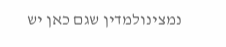נמצינולמדין שגם כאן יש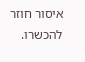איסור חוזר להכשרו.